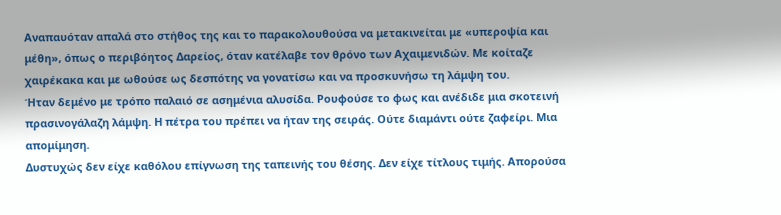Αναπαυόταν απαλά στο στήθος της και το παρακολουθούσα να μετακινείται με «υπεροψία και μέθη», όπως ο περιβόητος Δαρείος, όταν κατέλαβε τον θρόνο των Αχαιμενιδών. Με κοίταζε χαιρέκακα και με ωθούσε ως δεσπότης να γονατίσω και να προσκυνήσω τη λάμψη του.
Ήταν δεμένο με τρόπο παλαιό σε ασημένια αλυσίδα. Ρουφούσε το φως και ανέδιδε μια σκοτεινή πρασινογάλαζη λάμψη. Η πέτρα του πρέπει να ήταν της σειράς. Ούτε διαμάντι ούτε ζαφείρι. Μια απομίμηση.
Δυστυχώς δεν είχε καθόλου επίγνωση της ταπεινής του θέσης. Δεν είχε τίτλους τιμής. Απορούσα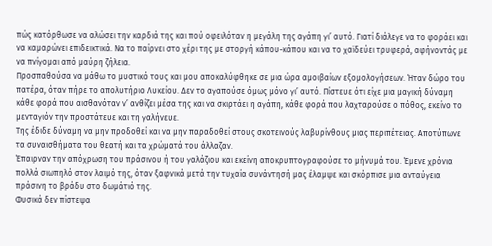πώς κατόρθωσε να αλώσει την καρδιά της και πού οφειλόταν η μεγάλη της αγάπη γι’ αυτό. Γιατί διάλεγε να το φοράει και να καμαρώνει επιδεικτικά. Να το παίρνει στο χέρι της με στοργή κάπου-κάπου και να το χαϊδεύει τρυφερά, αφήνοντάς με να πνίγομαι από μαύρη ζήλεια.
Προσπαθούσα να μάθω το μυστικό τους και μου αποκαλύφθηκε σε μια ώρα αμοιβαίων εξομολογήσεων. Ήταν δώρο του πατέρα, όταν πήρε το απολυτήριο Λυκείου. Δεν το αγαπούσε όμως μόνο γι’ αυτό. Πίστευε ότι είχε μια μαγική δύναμη κάθε φορά που αισθανόταν ν’ ανθίζει μέσα της και να σκιρτάει η αγάπη, κάθε φορά που λαχταρούσε ο πόθος, εκείνο το μενταγιόν την προστάτευε και τη γαλήνευε.
Της έδιδε δύναμη να μην προδοθεί και να μην παραδοθεί στους σκοτεινούς λαβυρίνθους μιας περιπέτειας. Αποτύπωνε τα συναισθήματα του θεατή και τα χρώματά του άλλαζαν.
Έπαιρναν την απόχρωση του πράσινου ή του γαλάζιου και εκείνη αποκρυπτογραφούσε το μήνυμά του. Έμενε χρόνια πολλά σιωπηλό στον λαιμό της, όταν ξαφνικά μετά την τυχαία συνάντησή μας έλαμψε και σκόρπισε μια ανταύγεια πράσινη το βράδυ στο δωμάτιό της.
Φυσικά δεν πίστεψα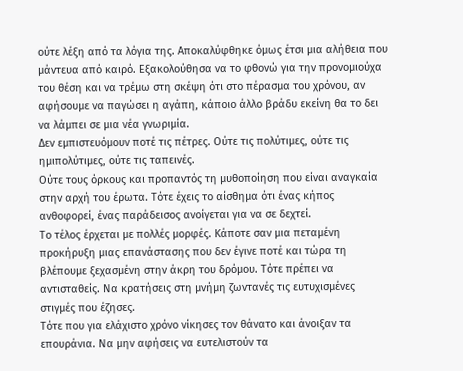ούτε λέξη από τα λόγια της. Αποκαλύφθηκε όμως έτσι μια αλήθεια που μάντευα από καιρό. Εξακολούθησα να το φθονώ για την προνομιούχα του θέση και να τρέμω στη σκέψη ότι στο πέρασμα του χρόνου, αν αφήσουμε να παγώσει η αγάπη, κάποιο άλλο βράδυ εκείνη θα το δει να λάμπει σε μια νέα γνωριμία.
Δεν εμπιστευόμουν ποτέ τις πέτρες. Ούτε τις πολύτιμες, ούτε τις ημιπολύτιμες, ούτε τις ταπεινές.
Ούτε τους όρκους και προπαντός τη μυθοποίηση που είναι αναγκαία στην αρχή του έρωτα. Τότε έχεις το αίσθημα ότι ένας κήπος ανθοφορεί, ένας παράδεισος ανοίγεται για να σε δεχτεί.
Το τέλος έρχεται με πολλές μορφές. Κάποτε σαν μια πεταμένη προκήρυξη μιας επανάστασης που δεν έγινε ποτέ και τώρα τη βλέπουμε ξεχασμένη στην άκρη του δρόμου. Τότε πρέπει να αντισταθείς. Να κρατήσεις στη μνήμη ζωντανές τις ευτυχισμένες στιγμές που έζησες.
Τότε που για ελάχιστο χρόνο νίκησες τον θάνατο και άνοιξαν τα επουράνια. Να μην αφήσεις να ευτελιστούν τα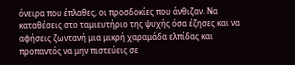όνειρα που έπλαθες, οι προσδοκίες που άνθιζαν. Να καταθέσεις στο ταμιευτήριο της ψυχής όσα έζησες και να αφήσεις ζωντανή μια μικρή χαραμάδα ελπίδας και προπαντός να μην πιστεύεις σε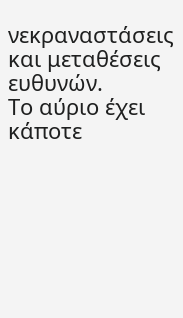νεκραναστάσεις και μεταθέσεις ευθυνών.
Το αύριο έχει κάποτε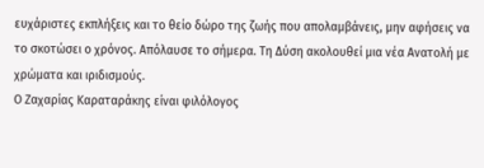ευχάριστες εκπλήξεις και το θείο δώρο της ζωής που απολαμβάνεις, μην αφήσεις να το σκοτώσει ο χρόνος. Απόλαυσε το σήμερα. Τη Δύση ακολουθεί μια νέα Ανατολή με χρώματα και ιριδισμούς.
Ο Ζαχαρίας Καραταράκης είναι φιλόλογος